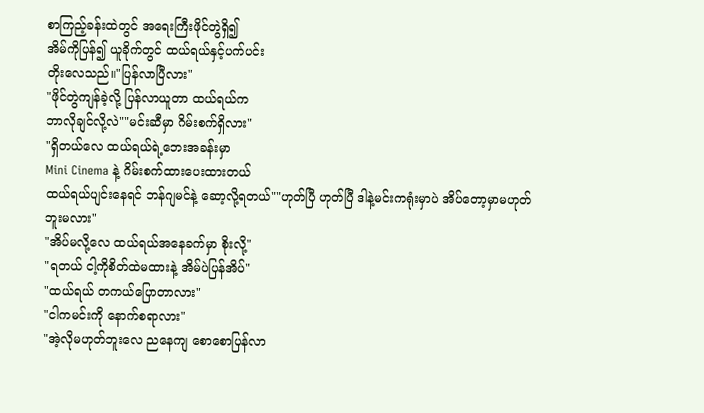စာကြည့်ခန်းထဲတွင် အရေးကြီးဖိုင်တွဲရှိ၍
အိမ်ကိုပြန်၍ ယူခိုက်တွင် ထယ်ရယ်နှင့်ပက်ပင်း
တိုးလေသည်။"ပြန်လာပြီလား"
"ဖိုင်တွဲကျန်ခဲ့လို့ ပြန်လာယူတာ ထယ်ရယ်က
ဘာလိုချင်လို့လဲ""မင်းဆီမှာ ဂိမ်းစက်ရှိလား"
"ရှိတယ်လေ ထယ်ရယ်ရဲ့ဘေးအခန်းမှာ
Mini Cinema နဲ့ ဂိမ်းစက်ထားပေးထားတယ်
ထယ်ရယ်ပျင်းနေရင် ဘန်ဂျမင်နဲ့ ဆော့လို့ရတယ်""ဟုတ်ပြီ ဟုတ်ပြီ ဒါနဲ့မင်းကရုံးမှာပဲ အိပ်တော့မှာမဟုတ်ဘူးမလား"
"အိပ်မလို့လေ ထယ်ရယ်အနေခက်မှာ စိုးလို့"
"ရတယ် ငါ့ကိုစိတ်ထဲမထားနဲ့ အိမ်ပဲပြန်အိပ်"
"ထယ်ရယ် တကယ်ပြောတာလား"
"ငါကမင်းကို နောက်စရာလား"
"အဲ့လိုမဟုတ်ဘူးလေ ညနေကျ စောစောပြန်လာ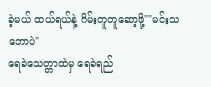ခဲ့မယ် ထယ်ရယ်နဲ့ ဂိမ်းတူတူဆော့ဖို့""မင်းသဘောပဲ"
ရေခဲသေတ္တာထဲမှ ရေခဲရည်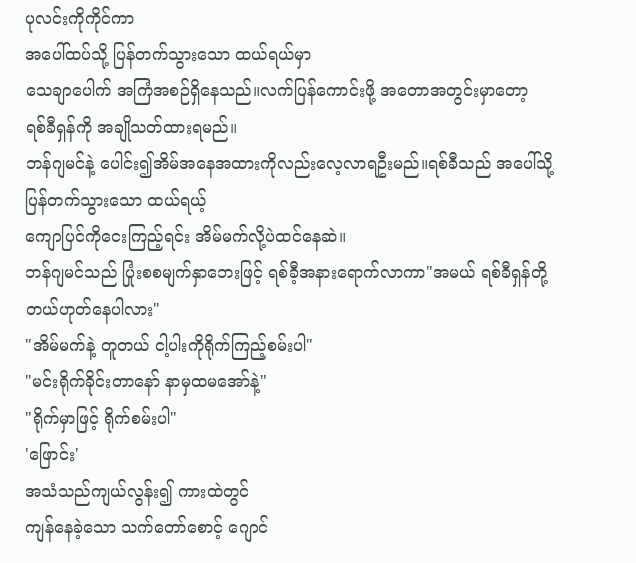ပုလင်းကိုကိုင်ကာ
အပေါ်ထပ်သို့ ပြန်တက်သွားသော ထယ်ရယ်မှာ
သေချာပေါက် အကြံအစဉ်ရှိနေသည်။လက်ပြန်ကောင်းဖို့ အတောအတွင်းမှာတော့
ရစ်ခီရှန်ကို အချိုသတ်ထားရမည်။
ဘန်ဂျမင်နဲ့ ပေါင်း၍အိမ်အနေအထားကိုလည်းလေ့လာရဦးမည်။ရစ်ခီသည် အပေါ်သို့ပြန်တက်သွားသော ထယ်ရယ့်
ကျောပြင်ကိုငေးကြည့်ရင်း အိမ်မက်လို့ပဲထင်နေဆဲ။
ဘန်ဂျမင်သည် ပြုံးစစမျက်နှာဘေးဖြင့် ရစ်ခီ့အနားရောက်လာကာ"အမယ် ရစ်ခီရှန်တို့ တယ်ဟုတ်နေပါလား"
"အိမ်မက်နဲ့ တူတယ် ငါ့ပါးကိုရိုက်ကြည့်စမ်းပါ"
"မင်းရိုက်ခိုင်းတာနော် နာမှထမအော်နဲ့"
"ရိုက်မှာဖြင့် ရိုက်စမ်းပါ"
'ဖြောင်း'
အသံသည်ကျယ်လွန်း၍ ကားထဲတွင်
ကျန်နေခဲ့သော သက်တော်စောင့် ဂျောင်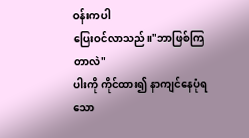ဝန်းကပါ
ပြေးဝင်လာသည်။"ဘာဖြစ်ကြတာလဲ"
ပါးကို ကိုင်ထား၍ နာကျင်နေပုံရသော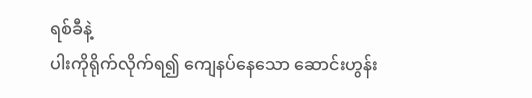ရစ်ခီနဲ့
ပါးကိုရိုက်လိုက်ရ၍ ကျေနပ်နေသော ဆောင်းဟွန်း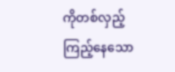ကိုတစ်လှည့် ကြည့်နေသော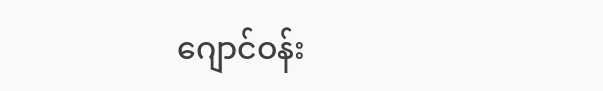ဂျောင်ဝန်း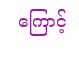ကြောင့်